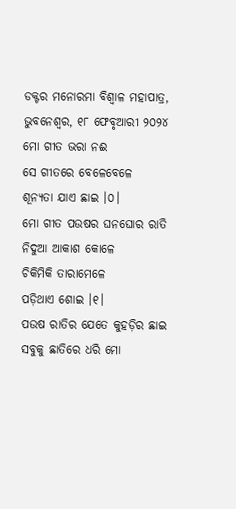ଡକ୍ଟର ମନୋରମା ବିଶ୍ୱାଳ ମହାପାତ୍ର, ଭୁବନେଶ୍ୱର, ୧୮ ଫେବୃଆରୀ ୨୦୨୪
ମୋ ଗୀତ ଭରା ନଈ
ସେ ଗୀତରେ ବେଳେବେଳେ
ଶୂନ୍ୟତା ଯାଏ ଛାଇ ।୦।
ମୋ ଗୀତ ପଉଷର ଘନଘୋର ରାତି
ନିଦୁଆ ଆକାଶ କୋଳେ
ଚିକିମିକି ତାରାମେଳେ
ପଡ଼ିଥାଏ ଶୋଇ ।୧।
ପଉଷ ରାତିର ଯେତେ କୁହଡ଼ିର ଛାଇ
ସବୁକୁ ଛାତିରେ ଧରି ମୋ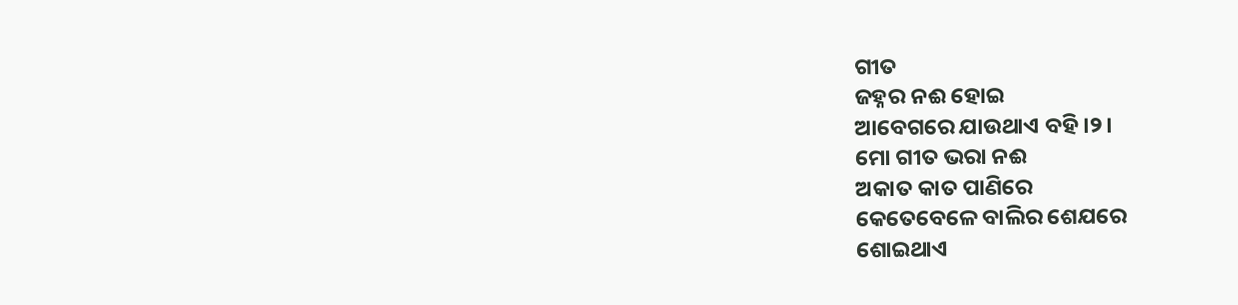ଗୀତ
ଜହ୍ନର ନଈ ହୋଇ
ଆବେଗରେ ଯାଉଥାଏ ବହି ।୨।
ମୋ ଗୀତ ଭରା ନଈ
ଅକାତ କାତ ପାଣିରେ
କେତେବେଳେ ବାଲିର ଶେଯରେ
ଶୋଇଥାଏ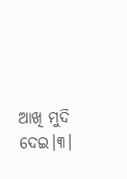ଆଖି ମୁଦି ଦେଇ।୩।